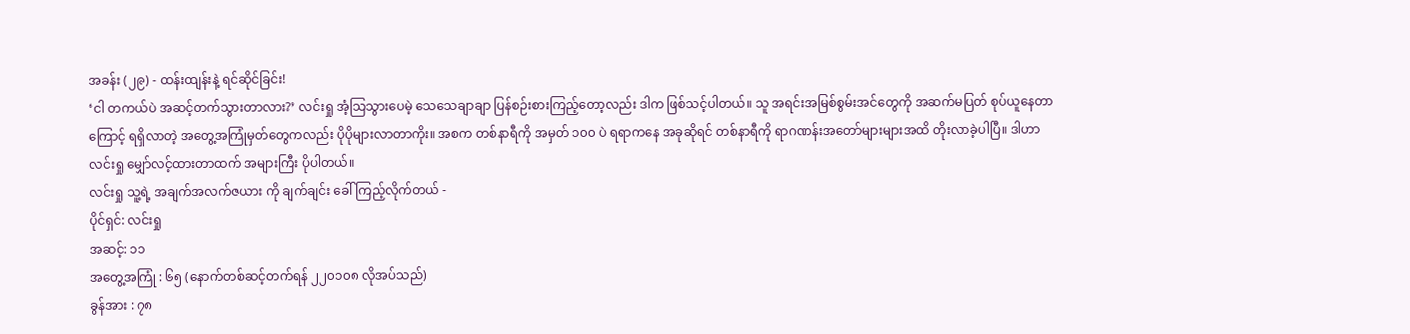အခန်း (၂၉) - ထန်းထျန်းနဲ့ ရင်ဆိုင်ခြင်း!
‘ငါ တကယ်ပဲ အဆင့်တက်သွားတာလား?’ လင်းရှု အံ့သြသွားပေမဲ့ သေသေချာချာ ပြန်စဉ်းစားကြည့်တော့လည်း ဒါက ဖြစ်သင့်ပါတယ်။ သူ အရင်းအမြစ်စွမ်းအင်တွေကို အဆက်မပြတ် စုပ်ယူနေတာကြောင့် ရရှိလာတဲ့ အတွေ့အကြုံမှတ်တွေကလည်း ပိုပိုများလာတာကိုး။ အစက တစ်နာရီကို အမှတ် ၁၀၀ ပဲ ရရာကနေ အခုဆိုရင် တစ်နာရီကို ရာဂဏန်းအတော်များများအထိ တိုးလာခဲ့ပါပြီ။ ဒါဟာ လင်းရှု မျှော်လင့်ထားတာထက် အများကြီး ပိုပါတယ်။
လင်းရှု သူ့ရဲ့ အချက်အလက်ဇယား ကို ချက်ချင်း ခေါ်ကြည့်လိုက်တယ် -
ပိုင်ရှင်: လင်းရှု
အဆင့်: ၁၁
အတွေ့အကြုံ : ၆၅ (နောက်တစ်ဆင့်တက်ရန် ၂၂၀၁၀၈ လိုအပ်သည်)
ခွန်အား : ၇၈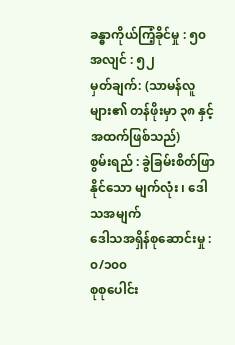ခန္ဓာကိုယ်ကြံ့ခိုင်မှု : ၅၀
အလျင် : ၅၂
မှတ်ချက်: (သာမန်လူများ၏ တန်ဖိုးမှာ ၃၈ နှင့် အထက်ဖြစ်သည်)
စွမ်းရည် : ခွဲခြမ်းစိတ်ဖြာနိုင်သော မျက်လုံး ၊ ဒေါသအမျက်
ဒေါသအရှိန်စုဆောင်းမှု : ၀/၁၀၀
စုစုပေါင်း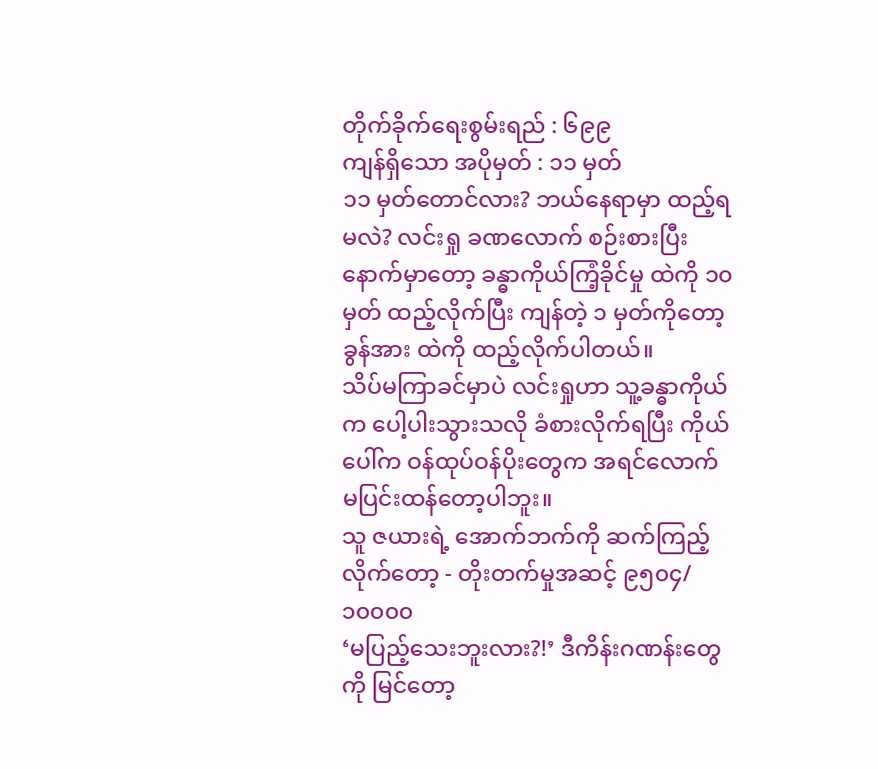တိုက်ခိုက်ရေးစွမ်းရည် : ၆၉၉
ကျန်ရှိသော အပိုမှတ် : ၁၁ မှတ်
၁၁ မှတ်တောင်လား? ဘယ်နေရာမှာ ထည့်ရမလဲ? လင်းရှု ခဏလောက် စဉ်းစားပြီးနောက်မှာတော့ ခန္ဓာကိုယ်ကြံ့ခိုင်မှု ထဲကို ၁၀ မှတ် ထည့်လိုက်ပြီး ကျန်တဲ့ ၁ မှတ်ကိုတော့ ခွန်အား ထဲကို ထည့်လိုက်ပါတယ်။
သိပ်မကြာခင်မှာပဲ လင်းရှုဟာ သူ့ခန္ဓာကိုယ်က ပေါ့ပါးသွားသလို ခံစားလိုက်ရပြီး ကိုယ်ပေါ်က ဝန်ထုပ်ဝန်ပိုးတွေက အရင်လောက် မပြင်းထန်တော့ပါဘူး။
သူ ဇယားရဲ့ အောက်ဘက်ကို ဆက်ကြည့်လိုက်တော့ - တိုးတက်မှုအဆင့် ၉၅၀၄/၁၀၀၀၀
‘မပြည့်သေးဘူးလား?!’ ဒီကိန်းဂဏန်းတွေကို မြင်တော့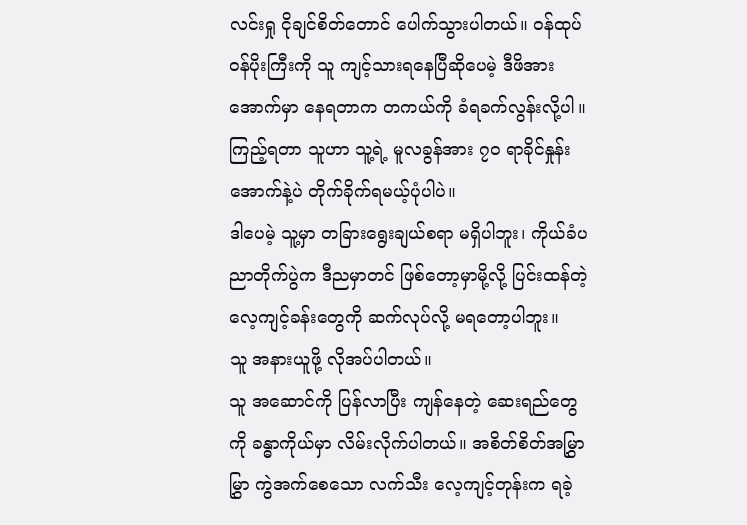လင်းရှု ငိုချင်စိတ်တောင် ပေါက်သွားပါတယ်။ ဝန်ထုပ်ဝန်ပိုးကြီးကို သူ ကျင့်သားရနေပြီဆိုပေမဲ့ ဒီဖိအားအောက်မှာ နေရတာက တကယ်ကို ခံရခက်လွန်းလို့ပါ။
ကြည့်ရတာ သူဟာ သူ့ရဲ့ မူလခွန်အား ၇၀ ရာခိုင်နှုန်းအောက်နဲ့ပဲ တိုက်ခိုက်ရမယ့်ပုံပါပဲ။
ဒါပေမဲ့ သူ့မှာ တခြားရွေးချယ်စရာ မရှိပါဘူး၊ ကိုယ်ခံပညာတိုက်ပွဲက ဒီညမှာတင် ဖြစ်တော့မှာမို့လို့ ပြင်းထန်တဲ့ လေ့ကျင့်ခန်းတွေကို ဆက်လုပ်လို့ မရတော့ပါဘူး။
သူ အနားယူဖို့ လိုအပ်ပါတယ်။
သူ အဆောင်ကို ပြန်လာပြီး ကျန်နေတဲ့ ဆေးရည်တွေကို ခန္ဓာကိုယ်မှာ လိမ်းလိုက်ပါတယ်။ အစိတ်စိတ်အမြွှာမြွှာ ကွဲအက်စေသော လက်သီး လေ့ကျင့်တုန်းက ရခဲ့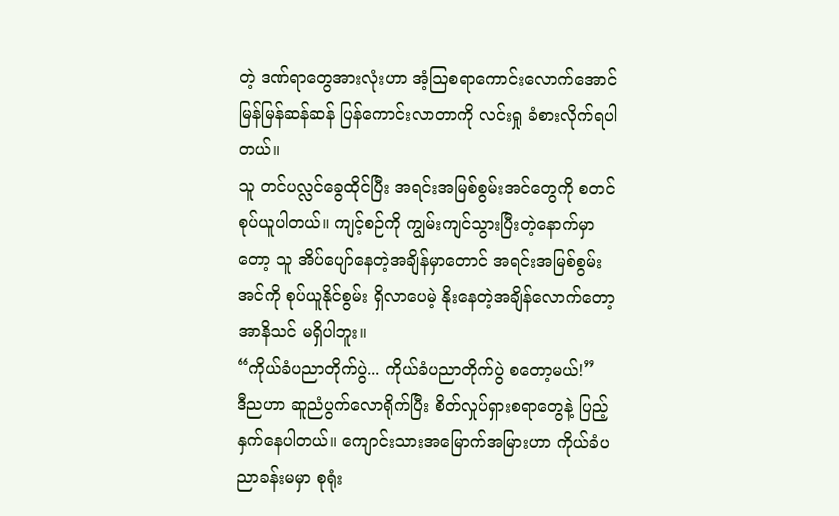တဲ့ ဒဏ်ရာတွေအားလုံးဟာ အံ့သြစရာကောင်းလောက်အောင် မြန်မြန်ဆန်ဆန် ပြန်ကောင်းလာတာကို လင်းရှု ခံစားလိုက်ရပါတယ်။
သူ တင်ပလ္လင်ခွေထိုင်ပြီး အရင်းအမြစ်စွမ်းအင်တွေကို စတင်စုပ်ယူပါတယ်။ ကျင့်စဉ်ကို ကျွမ်းကျင်သွားပြီးတဲ့နောက်မှာတော့ သူ အိပ်ပျော်နေတဲ့အချိန်မှာတောင် အရင်းအမြစ်စွမ်းအင်ကို စုပ်ယူနိုင်စွမ်း ရှိလာပေမဲ့ နိုးနေတဲ့အချိန်လောက်တော့ အာနိသင် မရှိပါဘူး။
“ကိုယ်ခံပညာတိုက်ပွဲ... ကိုယ်ခံပညာတိုက်ပွဲ စတော့မယ်!”
ဒီညဟာ ဆူညံပွက်လောရိုက်ပြီး စိတ်လှုပ်ရှားစရာတွေနဲ့ ပြည့်နှက်နေပါတယ်။ ကျောင်းသားအမြောက်အမြားဟာ ကိုယ်ခံပညာခန်းမမှာ စုရုံး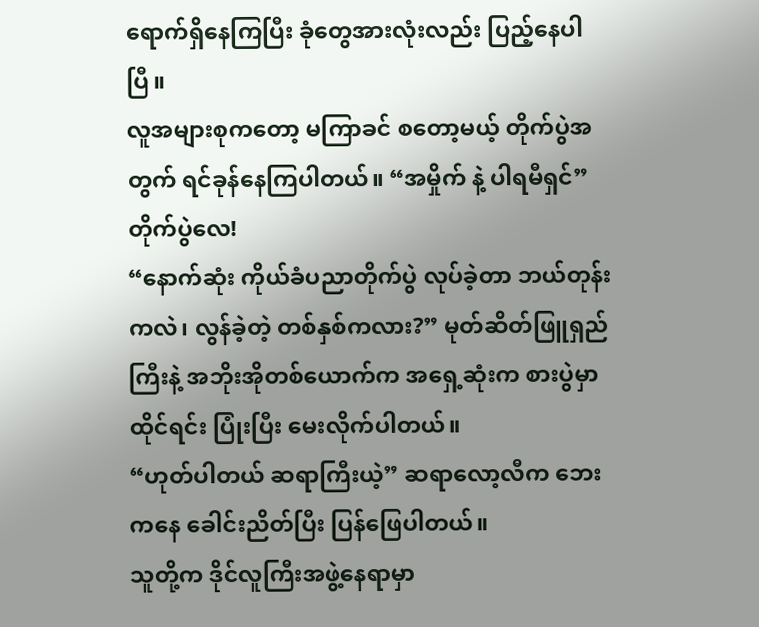ရောက်ရှိနေကြပြီး ခုံတွေအားလုံးလည်း ပြည့်နေပါပြီ။
လူအများစုကတော့ မကြာခင် စတော့မယ့် တိုက်ပွဲအတွက် ရင်ခုန်နေကြပါတယ်။ “အမှိုက် နဲ့ ပါရမီရှင်” တိုက်ပွဲလေ!
“နောက်ဆုံး ကိုယ်ခံပညာတိုက်ပွဲ လုပ်ခဲ့တာ ဘယ်တုန်းကလဲ၊ လွန်ခဲ့တဲ့ တစ်နှစ်ကလား?” မုတ်ဆိတ်ဖြူရှည်ကြီးနဲ့ အဘိုးအိုတစ်ယောက်က အရှေ့ဆုံးက စားပွဲမှာ ထိုင်ရင်း ပြုံးပြီး မေးလိုက်ပါတယ်။
“ဟုတ်ပါတယ် ဆရာကြီးယဲ့” ဆရာလော့လီက ဘေးကနေ ခေါင်းညိတ်ပြီး ပြန်ဖြေပါတယ်။
သူတို့က ဒိုင်လူကြီးအဖွဲ့နေရာမှာ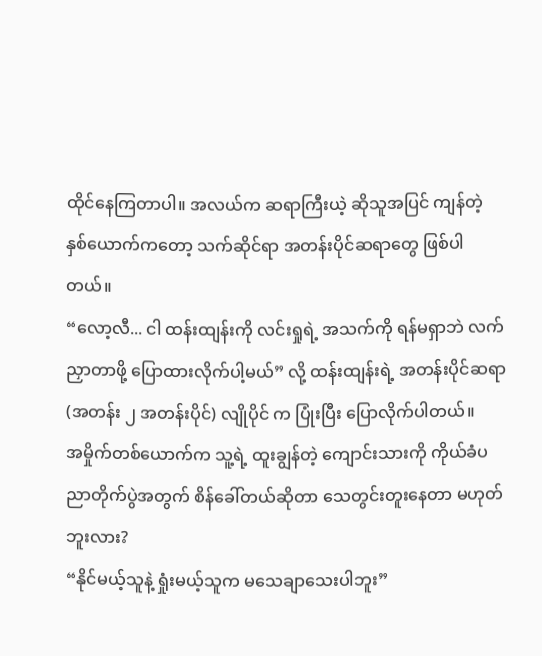ထိုင်နေကြတာပါ။ အလယ်က ဆရာကြီးယဲ့ ဆိုသူအပြင် ကျန်တဲ့ နှစ်ယောက်ကတော့ သက်ဆိုင်ရာ အတန်းပိုင်ဆရာတွေ ဖြစ်ပါတယ်။
“လော့လီ... ငါ ထန်းထျန်းကို လင်းရှုရဲ့ အသက်ကို ရန်မရှာဘဲ လက်ညှာတာဖို့ ပြောထားလိုက်ပါ့မယ်” လို့ ထန်းထျန်းရဲ့ အတန်းပိုင်ဆရာ (အတန်း ၂ အတန်းပိုင်) လျိုပိုင် က ပြုံးပြီး ပြောလိုက်ပါတယ်။
အမှိုက်တစ်ယောက်က သူ့ရဲ့ ထူးချွန်တဲ့ ကျောင်းသားကို ကိုယ်ခံပညာတိုက်ပွဲအတွက် စိန်ခေါ်တယ်ဆိုတာ သေတွင်းတူးနေတာ မဟုတ်ဘူးလား?
“နိုင်မယ့်သူနဲ့ ရှုံးမယ့်သူက မသေချာသေးပါဘူး”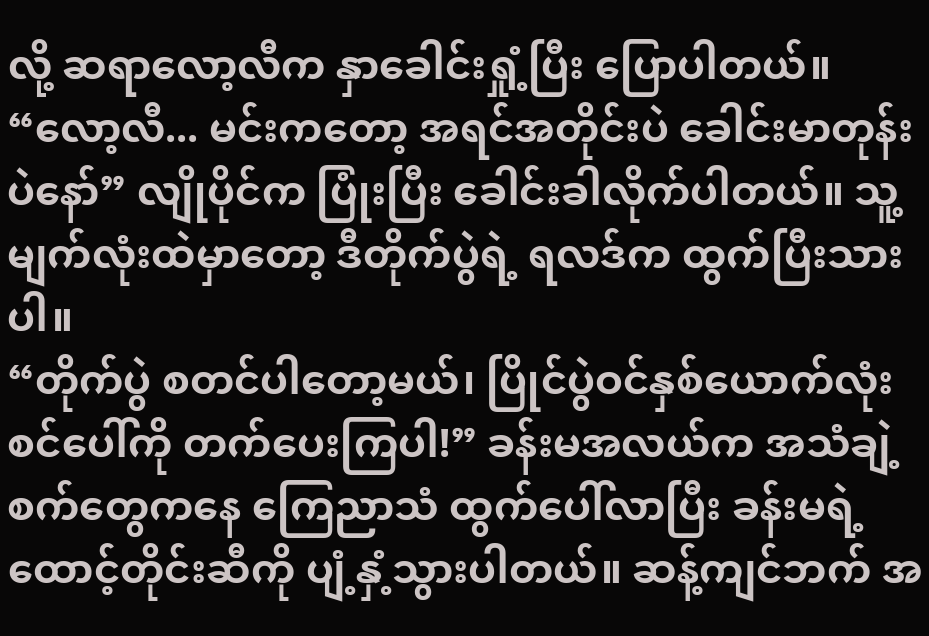လို့ ဆရာလော့လီက နှာခေါင်းရှုံ့ပြီး ပြောပါတယ်။
“လော့လီ... မင်းကတော့ အရင်အတိုင်းပဲ ခေါင်းမာတုန်းပဲနော်” လျိုပိုင်က ပြုံးပြီး ခေါင်းခါလိုက်ပါတယ်။ သူ့မျက်လုံးထဲမှာတော့ ဒီတိုက်ပွဲရဲ့ ရလဒ်က ထွက်ပြီးသားပါ။
“တိုက်ပွဲ စတင်ပါတော့မယ်၊ ပြိုင်ပွဲဝင်နှစ်ယောက်လုံး စင်ပေါ်ကို တက်ပေးကြပါ!” ခန်းမအလယ်က အသံချဲ့စက်တွေကနေ ကြေညာသံ ထွက်ပေါ်လာပြီး ခန်းမရဲ့ ထောင့်တိုင်းဆီကို ပျံ့နှံ့သွားပါတယ်။ ဆန့်ကျင်ဘက် အ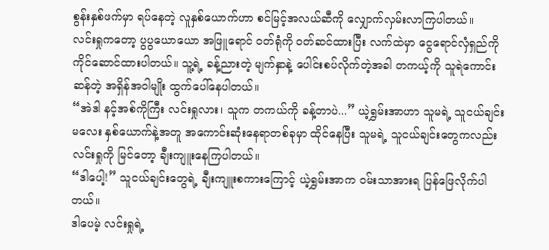စွန်းနှစ်ဖက်မှာ ရပ်နေတဲ့ လူနှစ်ယောက်ဟာ စင်မြင့်အလယ်ဆီကို လျှောက်လှမ်းလာကြပါတယ်။
လင်းရှုကတော့ ပွပွယောယော အဖြူရောင် ဝတ်ရုံကို ဝတ်ဆင်ထားပြီး လက်ထဲမှာ ငွေရောင်လှံရှည်ကို ကိုင်ဆောင်ထားပါတယ်။ သူ့ရဲ့ ခန့်ညားတဲ့ မျက်နှာနဲ့ ပေါင်းစပ်လိုက်တဲ့အခါ တကယ့်ကို သူရဲကောင်းဆန်တဲ့ အရှိန်အဝါမျိုး ထွက်ပေါ်နေပါတယ်။
“အဲဒါ နင့်အစ်ကိုကြီး လင်းရှုလား၊ သူက တကယ်ကို ခန့်တာပဲ...” ယဲ့ရွှမ်းအာဟာ သူမရဲ့ သူငယ်ချင်းမလေး နှစ်ယောက်နဲ့အတူ အကောင်းဆုံးနေရာတစ်ခုမှာ ထိုင်နေပြီး သူမရဲ့ သူငယ်ချင်းတွေကလည်း လင်းရှုကို မြင်တော့ ချီးကျူးနေကြပါတယ်။
“ဒါပေါ့!” သူငယ်ချင်းတွေရဲ့ ချီးကျူးစကားကြောင့် ယဲ့ရွှမ်းအာက ဝမ်းသာအားရ ပြန်ဖြေလိုက်ပါတယ်။
ဒါပေမဲ့ လင်းရှုရဲ့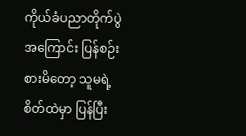ကိုယ်ခံပညာတိုက်ပွဲအကြောင်း ပြန်စဉ်းစားမိတော့ သူမရဲ့ စိတ်ထဲမှာ ပြန်ပြီး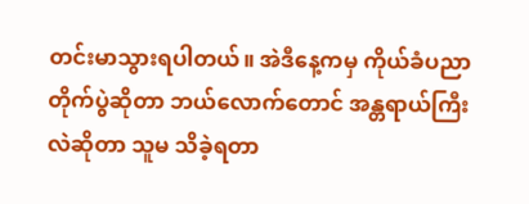တင်းမာသွားရပါတယ်။ အဲဒီနေ့ကမှ ကိုယ်ခံပညာတိုက်ပွဲဆိုတာ ဘယ်လောက်တောင် အန္တရာယ်ကြီးလဲဆိုတာ သူမ သိခဲ့ရတာ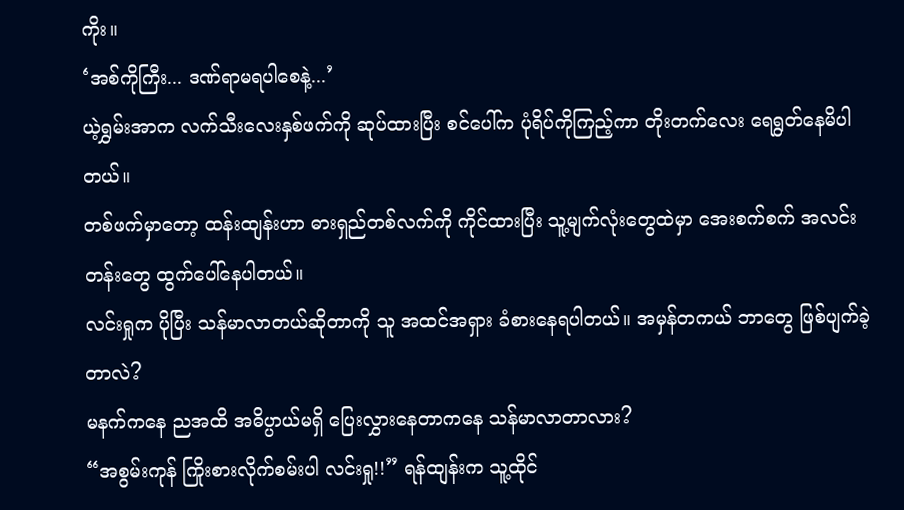ကိုး။
‘အစ်ကိုကြီး... ဒဏ်ရာမရပါစေနဲ့...’
ယဲ့ရွှမ်းအာက လက်သီးလေးနှစ်ဖက်ကို ဆုပ်ထားပြီး စင်ပေါ်က ပုံရိပ်ကိုကြည့်ကာ တိုးတက်လေး ရေရွတ်နေမိပါတယ်။
တစ်ဖက်မှာတော့ ထန်းထျန်းဟာ ဓားရှည်တစ်လက်ကို ကိုင်ထားပြီး သူ့မျက်လုံးတွေထဲမှာ အေးစက်စက် အလင်းတန်းတွေ ထွက်ပေါ်နေပါတယ်။
လင်းရှုက ပိုပြီး သန်မာလာတယ်ဆိုတာကို သူ အထင်အရှား ခံစားနေရပါတယ်။ အမှန်တကယ် ဘာတွေ ဖြစ်ပျက်ခဲ့တာလဲ?
မနက်ကနေ ညအထိ အဓိပ္ပာယ်မရှိ ပြေးလွှားနေတာကနေ သန်မာလာတာလား?
“အစွမ်းကုန် ကြိုးစားလိုက်စမ်းပါ လင်းရှု!!” ရန်ထျန်းက သူ့ထိုင်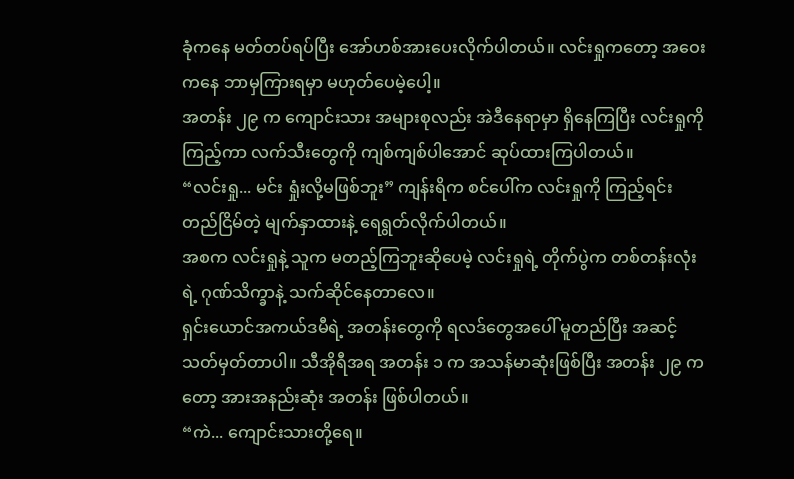ခုံကနေ မတ်တပ်ရပ်ပြီး အော်ဟစ်အားပေးလိုက်ပါတယ်။ လင်းရှုကတော့ အဝေးကနေ ဘာမှကြားရမှာ မဟုတ်ပေမဲ့ပေါ့။
အတန်း ၂၉ က ကျောင်းသား အများစုလည်း အဲဒီနေရာမှာ ရှိနေကြပြီး လင်းရှုကို ကြည့်ကာ လက်သီးတွေကို ကျစ်ကျစ်ပါအောင် ဆုပ်ထားကြပါတယ်။
“လင်းရှု... မင်း ရှုံးလို့မဖြစ်ဘူး” ကျန်းရိက စင်ပေါ်က လင်းရှုကို ကြည့်ရင်း တည်ငြိမ်တဲ့ မျက်နှာထားနဲ့ ရေရွတ်လိုက်ပါတယ်။
အစက လင်းရှုနဲ့ သူက မတည့်ကြဘူးဆိုပေမဲ့ လင်းရှုရဲ့ တိုက်ပွဲက တစ်တန်းလုံးရဲ့ ဂုဏ်သိက္ခာနဲ့ သက်ဆိုင်နေတာလေ။
ရှင်းယောင်အကယ်ဒမီရဲ့ အတန်းတွေကို ရလဒ်တွေအပေါ် မူတည်ပြီး အဆင့်သတ်မှတ်တာပါ။ သီအိုရီအရ အတန်း ၁ က အသန်မာဆုံးဖြစ်ပြီး အတန်း ၂၉ ကတော့ အားအနည်းဆုံး အတန်း ဖြစ်ပါတယ်။
“ကဲ... ကျောင်းသားတို့ရေ။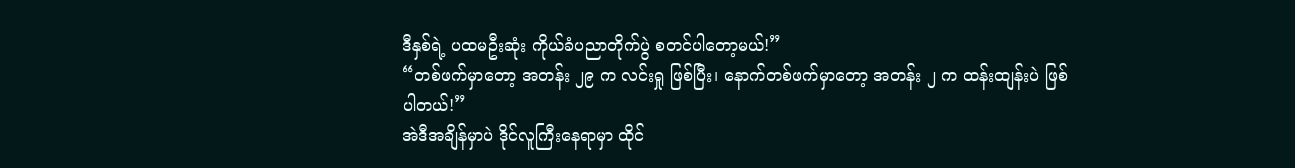ဒီနှစ်ရဲ့ ပထမဦးဆုံး ကိုယ်ခံပညာတိုက်ပွဲ စတင်ပါတော့မယ်!”
“တစ်ဖက်မှာတော့ အတန်း ၂၉ က လင်းရှု ဖြစ်ပြီး၊ နောက်တစ်ဖက်မှာတော့ အတန်း ၂ က ထန်းထျန်းပဲ ဖြစ်ပါတယ်!”
အဲဒီအချိန်မှာပဲ ဒိုင်လူကြီးနေရာမှာ ထိုင်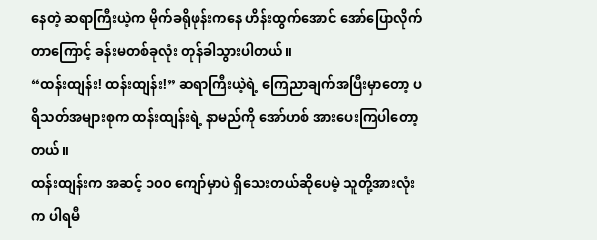နေတဲ့ ဆရာကြီးယဲ့က မိုက်ခရိုဖုန်းကနေ ဟိန်းထွက်အောင် အော်ပြောလိုက်တာကြောင့် ခန်းမတစ်ခုလုံး တုန်ခါသွားပါတယ်။
“ထန်းထျန်း! ထန်းထျန်း!” ဆရာကြီးယဲ့ရဲ့ ကြေညာချက်အပြီးမှာတော့ ပရိသတ်အများစုက ထန်းထျန်းရဲ့ နာမည်ကို အော်ဟစ် အားပေးကြပါတော့တယ်။
ထန်းထျန်းက အဆင့် ၁၀၀ ကျော်မှာပဲ ရှိသေးတယ်ဆိုပေမဲ့ သူတို့အားလုံးက ပါရမီ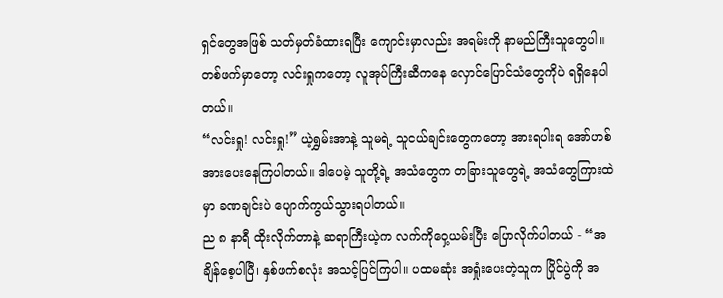ရှင်တွေအဖြစ် သတ်မှတ်ခံထားရပြီး ကျောင်းမှာလည်း အရမ်းကို နာမည်ကြီးသူတွေပါ။
တစ်ဖက်မှာတော့ လင်းရှုကတော့ လူအုပ်ကြီးဆီကနေ လှောင်ပြောင်သံတွေကိုပဲ ရရှိနေပါတယ်။
“လင်းရှု! လင်းရှု!” ယဲ့ရွှမ်းအာနဲ့ သူမရဲ့ သူငယ်ချင်းတွေကတော့ အားရပါးရ အော်ဟစ် အားပေးနေကြပါတယ်။ ဒါပေမဲ့ သူတို့ရဲ့ အသံတွေက တခြားသူတွေရဲ့ အသံတွေကြားထဲမှာ ခဏချင်းပဲ ပျောက်ကွယ်သွားရပါတယ်။
ည ၈ နာရီ ထိုးလိုက်တာနဲ့ ဆရာကြီးယဲ့က လက်ကိုဝှေ့ယမ်းပြီး ပြောလိုက်ပါတယ် - “အချိန်စေ့ပါပြီ၊ နှစ်ဖက်စလုံး အသင့်ပြင်ကြပါ။ ပထမဆုံး အရှုံးပေးတဲ့သူက ပြိုင်ပွဲကို အ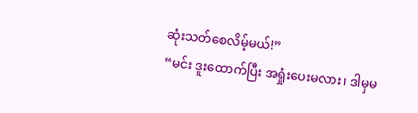ဆုံးသတ်စေလိမ့်မယ်!”
“မင်း ဒူးထောက်ပြီး အရှုံးပေးမလား၊ ဒါမှမ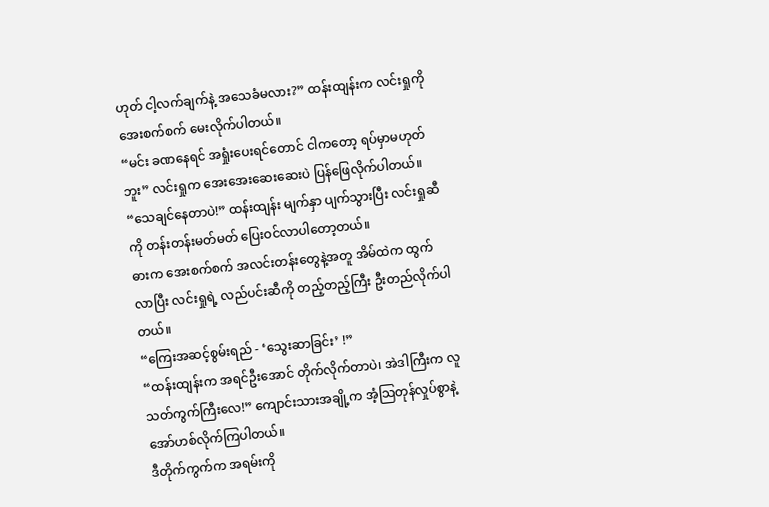ဟုတ် ငါ့လက်ချက်နဲ့ အသေခံမလား?” ထန်းထျန်းက လင်းရှုကို အေးစက်စက် မေးလိုက်ပါတယ်။
“မင်း ခဏနေရင် အရှုံးပေးရင်တောင် ငါကတော့ ရပ်မှာမဟုတ်ဘူး” လင်းရှုက အေးအေးဆေးဆေးပဲ ပြန်ဖြေလိုက်ပါတယ်။
“သေချင်နေတာပဲ!” ထန်းထျန်း မျက်နှာ ပျက်သွားပြီး လင်းရှုဆီကို တန်းတန်းမတ်မတ် ပြေးဝင်လာပါတော့တယ်။
ဓားက အေးစက်စက် အလင်းတန်းတွေနဲ့အတူ အိမ်ထဲက ထွက်လာပြီး လင်းရှုရဲ့ လည်ပင်းဆီကို တည့်တည့်ကြီး ဦးတည်လိုက်ပါတယ်။
“ကြေးအဆင့်စွမ်းရည် - ‘သွေးဆာခြင်း’ !”
“ထန်းထျန်းက အရင်ဦးအောင် တိုက်လိုက်တာပဲ၊ အဲဒါကြီးက လူသတ်ကွက်ကြီးလေ!” ကျောင်းသားအချို့က အံ့သြတုန်လှုပ်စွာနဲ့ အော်ဟစ်လိုက်ကြပါတယ်။
ဒီတိုက်ကွက်က အရမ်းကို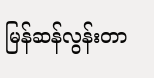မြန်ဆန်လွန်းတာ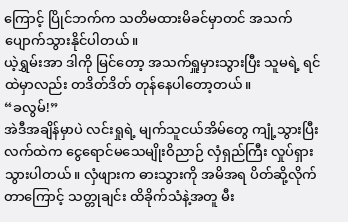ကြောင့် ပြိုင်ဘက်က သတိမထားမိခင်မှာတင် အသက်ပျောက်သွားနိုင်ပါတယ်။
ယဲ့ရွှမ်းအာ ဒါကို မြင်တော့ အသက်ရှူမှားသွားပြီး သူမရဲ့ ရင်ထဲမှာလည်း တဒိတ်ဒိတ် တုန်နေပါတော့တယ်။
“ခလွမ်!”
အဲဒီအချိန်မှာပဲ လင်းရှုရဲ့ မျက်သူငယ်အိမ်တွေ ကျုံ့သွားပြီး လက်ထဲက ငွေရောင်မသေမျိုးဝိညာဉ် လှံရှည်ကြီး လှုပ်ရှားသွားပါတယ်။ လှံဖျားက ဓားသွားကို အမိအရ ပိတ်ဆို့လိုက်တာကြောင့် သတ္တုချင်း ထိခိုက်သံနဲ့အတူ မီး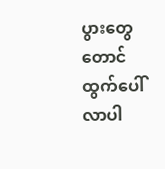ပွားတွေတောင် ထွက်ပေါ်လာပါ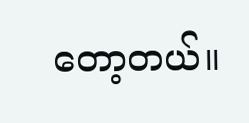တော့တယ်။